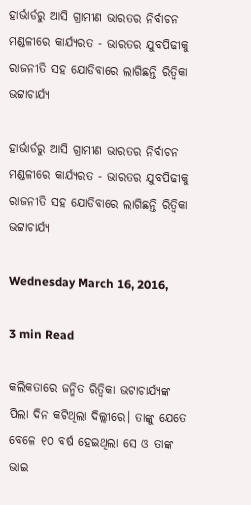ହାର୍ଭାର୍ଡରୁ ଆସି ଗ୍ରାମୀଣ ଭାରତର ନିର୍ବାଚନ ମଣ୍ଡଳୀରେ କାର୍ଯ୍ୟରତ - ଭାରତର ଯୁବପିଢୀକୁ ରାଜନୀତି ସହ ଯୋଡିବାରେ ଲାଗିଛନ୍ତି ରିତ୍ଵିକା ଭଟ୍ଟାଚାର୍ଯ୍ୟ

ହାର୍ଭାର୍ଡରୁ ଆସି ଗ୍ରାମୀଣ ଭାରତର ନିର୍ବାଚନ ମଣ୍ଡଳୀରେ କାର୍ଯ୍ୟରତ - ଭାରତର ଯୁବପିଢୀକୁ ରାଜନୀତି ସହ ଯୋଡିବାରେ ଲାଗିଛନ୍ତି ରିତ୍ଵିକା ଭଟ୍ଟାଚାର୍ଯ୍ୟ

Wednesday March 16, 2016,

3 min Read

କଲିକତାରେ ଜନ୍ମିତ ରିତ୍ଵିକା ଭଟାଚାର୍ଯ୍ୟଙ୍କ ପିଲା ଦିନ କଟିଥିଲା ଦିଲ୍ଲୀରେ। ତାଙ୍କୁ ଯେତେ ବେଳେ ୧୦ ବର୍ଷ ହେଇଥିଲା ସେ ଓ ତାଙ୍କ ଭାଇ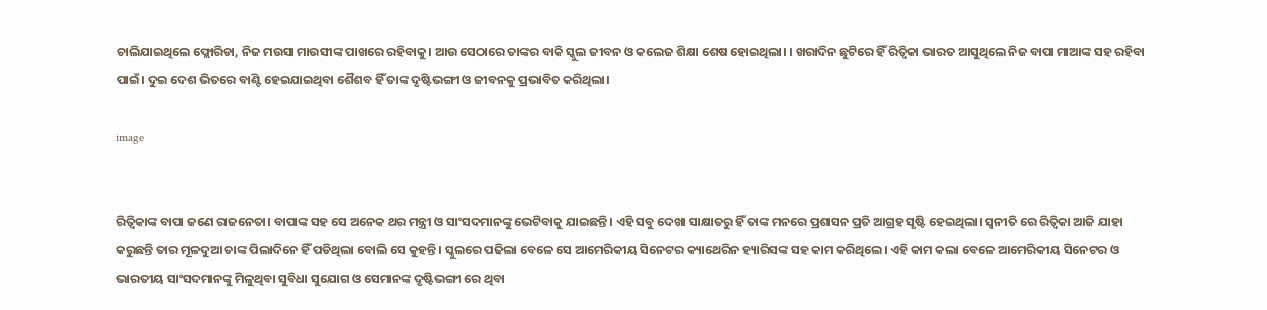ଚାଲିଯାଇଥିଲେ ଫ୍ଲୋରିଡା, ନିଜ ମଉସା ମାଉସୀଙ୍କ ପାଖରେ ରହିବାକୁ। ଆଉ ସେଠାରେ ତାଙ୍କର ବାକି ସ୍କୁଲ ଜୀବନ ଓ କଲେଜ ଶିକ୍ଷା ଶେଷ ହୋଇଥିଲା। । ଖରାଦିନ ଛୁଟିରେ ହିଁ ରିତ୍ଵିକା ଭାରତ ଆସୁଥିଲେ ନିଜ ବାପା ମାଆଙ୍କ ସହ ରହିବା ପାଇଁ। ଦୁଇ ଦେଶ ଭିତରେ ବାଣ୍ଟି ହେଇଯାଇଥିବା ଶୈଶବ ହିଁ ତାଙ୍କ ଦୃଷ୍ଟିଭଙ୍ଗୀ ଓ ଜୀବନକୁ ପ୍ରଭାବିତ କରିଥିଲା।

image


ରିତ୍ଵିକାଙ୍କ ବାପା ଜଣେ ରାଜନେତା। ବାପାଙ୍କ ସହ ସେ ଅନେକ ଥର ମନ୍ତ୍ରୀ ଓ ସାଂସଦମାନଙ୍କୁ ଭେଟିବାକୁ ଯାଇଛନ୍ତି। ଏହି ସବୁ ଦେଖା ସାକ୍ଷାତରୁ ହିଁ ତାଙ୍କ ମନରେ ପ୍ରଶାସନ ପ୍ରତି ଆଗ୍ରହ ସୃଷ୍ଟି ହେଇଥିଲା। ସ୍ୱନୀତି ରେ ରିତ୍ଵିକା ଆଜି ଯାହା କରୁଛନ୍ତି ତାର ମୂଳଦୁଆ ତାଙ୍କ ପିଲାଦିନେ ହିଁ ପଡିଥିଲା ବୋଲି ସେ କୁହନ୍ତି। ସ୍କୁଲରେ ପଢିଲା ବେଳେ ସେ ଆମେରିକୀୟ ସିନେଟର କ୍ୟାଥେରିନ ହ୍ୟାରିସଙ୍କ ସହ କାମ କରିଥିଲେ। ଏହି କାମ କଲା ବେଳେ ଆମେରିକୀୟ ସିନେଟର ଓ ଭାରତୀୟ ସାଂସଦମାନଙ୍କୁ ମିଳୁଥିବା ସୁବିଧା ସୁଯୋଗ ଓ ସେମାନଙ୍କ ଦୃଷ୍ଟିଭଙ୍ଗୀ ରେ ଥିବା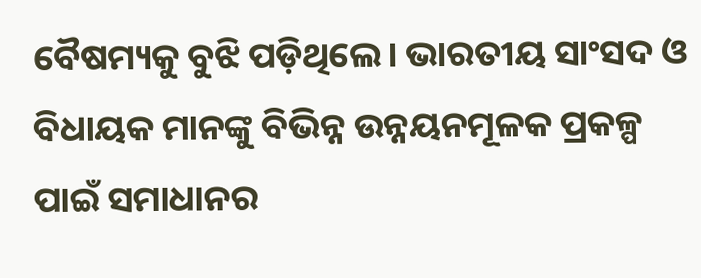ବୈଷମ୍ୟକୁ ବୁଝି ପଡ଼ିଥିଲେ। ଭାରତୀୟ ସାଂସଦ ଓ ବିଧାୟକ ମାନଙ୍କୁ ବିଭିନ୍ନ ଉନ୍ନୟନମୂଳକ ପ୍ରକଳ୍ପ ପାଇଁ ସମାଧାନର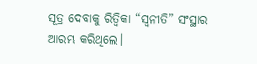ସୂତ୍ର ଦେବାକୁ ରିତ୍ଵିକା “ସ୍ଵନୀତି” ସଂସ୍ଥାର ଆରମ୍ଭ କରିଥିଲେ।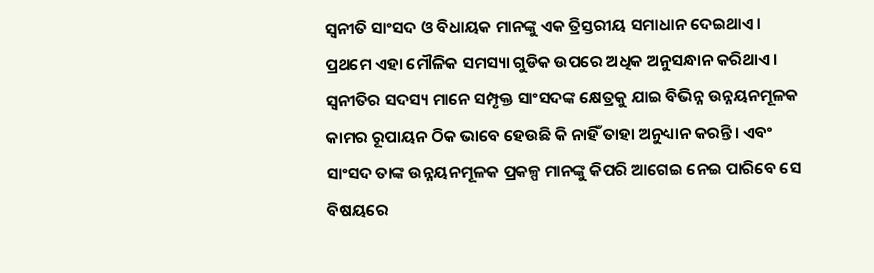ସ୍ଵନୀତି ସାଂସଦ ଓ ବିଧାୟକ ମାନଙ୍କୁ ଏକ ତ୍ରିସ୍ତରୀୟ ସମାଧାନ ଦେଇଥାଏ। ପ୍ରଥମେ ଏହା ମୌଳିକ ସମସ୍ୟା ଗୁଡିକ ଉପରେ ଅଧିକ ଅନୁସନ୍ଧାନ କରିଥାଏ। ସ୍ୱନୀତିର ସଦସ୍ୟ ମାନେ ସମ୍ପୃକ୍ତ ସାଂସଦଙ୍କ କ୍ଷେତ୍ରକୁ ଯାଇ ବିଭିନ୍ନ ଉନ୍ନୟନମୂଳକ କାମର ରୂପାୟନ ଠିକ ଭାବେ ହେଉଛି କି ନାହିଁ ତାହା ଅନୁଧ୍ୟାନ କରନ୍ତି। ଏବଂ ସାଂସଦ ତାଙ୍କ ଉନ୍ନୟନମୂଳକ ପ୍ରକଳ୍ପ ମାନଙ୍କୁ କିପରି ଆଗେଇ ନେଇ ପାରିବେ ସେ ବିଷୟରେ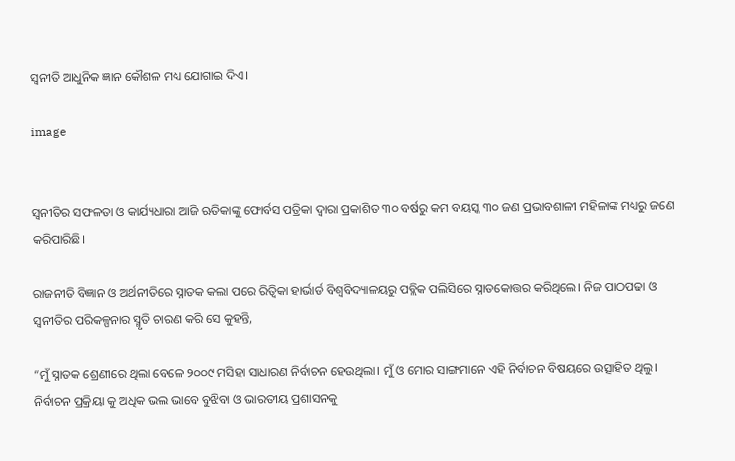ସ୍ୱନୀତି ଆଧୁନିକ ଜ୍ଞାନ କୌଶଳ ମଧ୍ୟ ଯୋଗାଇ ଦିଏ।

image


ସ୍ୱନୀତିର ସଫଳତା ଓ କାର୍ଯ୍ୟଧାରା ଆଜି ଋତିକାଙ୍କୁ ଫୋର୍ବସ ପତ୍ରିକା ଦ୍ଵାରା ପ୍ରକାଶିତ ୩୦ ବର୍ଷରୁ କମ ବୟସ୍କ ୩୦ ଜଣ ପ୍ରଭାବଶାଳୀ ମହିଳାଙ୍କ ମଧ୍ୟରୁ ଜଣେ କରିପାରିଛି।

ରାଜନୀତି ବିଜ୍ଞାନ ଓ ଅର୍ଥନୀତିରେ ସ୍ନାତକ କଲା ପରେ ରିତ୍ଵିକା ହାର୍ଭାର୍ଡ ବିଶ୍ୱବିଦ୍ୟାଳୟରୁ ପବ୍ଲିକ ପଲିସିରେ ସ୍ନାତକୋତ୍ତର କରିଥିଲେ। ନିଜ ପାଠପଢା ଓ ସ୍ୱନୀତିର ପରିକଳ୍ପନାର ସ୍ମୃତି ଚାରଣ କରି ସେ କୁହନ୍ତି,

“ମୁଁ ସ୍ନାତକ ଶ୍ରେଣୀରେ ଥିଲା ବେଳେ ୨୦୦୯ ମସିହା ସାଧାରଣ ନିର୍ବାଚନ ହେଉଥିଲା। ମୁଁ ଓ ମୋର ସାଙ୍ଗମାନେ ଏହି ନିର୍ବାଚନ ବିଷୟରେ ଉତ୍ସାହିତ ଥିଲୁ। ନିର୍ବାଚନ ପ୍ରକ୍ରିୟା କୁ ଅଧିକ ଭଲ ଭାବେ ବୁଝିବା ଓ ଭାରତୀୟ ପ୍ରଶାସନକୁ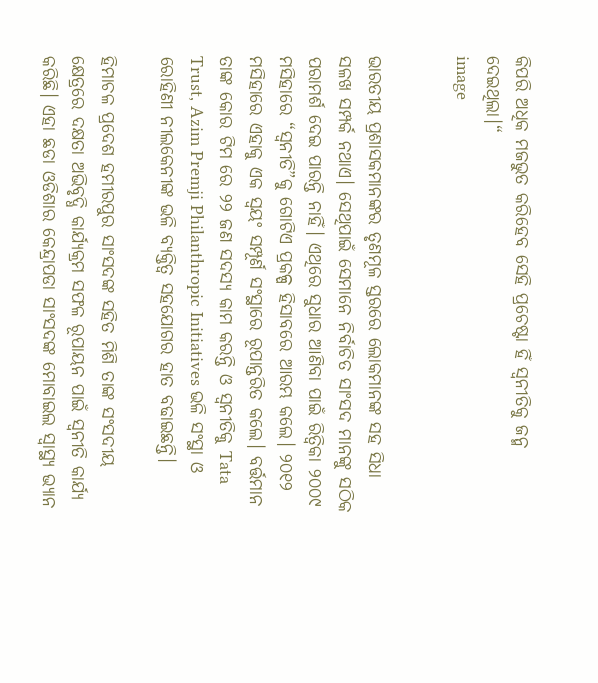କିପରି ଅଧିକ ମଜଭୁତ କରିହେବ ସେହି ପ୍ରଚେଷ୍ଟା ହିଁ ସ୍ୱନୀତିକୁ ଜନ୍ମ ଦେଇଥିଲା।“
image


ଭାରତୀୟ ପ୍ରଶାସକମାନଙ୍କର ତୃଣମୂଳ ସ୍ତରରେ ଲୋକମାନଙ୍କ ସହ ସିଧା ସଳଖ ସମ୍ପର୍କ ନଥାଏ। ସେଥିପାଇଁ ସେମାନେ ନିର୍ବାଚିତ ସାଂସଦ ମାନଙ୍କୁ ସଠିକ ପରାମର୍ଶ ଦେଇ ପାରନ୍ତି ନାହିଁ। ଏଥିରେ ସୁଧାର ଆଣିବା ପାଇଁ ରିତ୍ଵିକା ୨୦୦୯ ମସିହାରେ “ସ୍ୱନୀତି”କୁ ଗୋଟିଏ ପ୍ରକଳ୍ପ ହିସାବରେ ଆରମ୍ଭ କଲେ। ୨୦୧୨ ମସିହାରେ ଏହାକୁ ଏକ ସ୍ଵୟଂ ସମ୍ପୂର୍ଣ ସଂସ୍ଥାରେ ରୂପାନ୍ତରିତ କଲେ। ବର୍ତ୍ତମାନ ତାଙ୍କ କୋର ଟିମ ରେ ୨୨ ଜଣ ସଦସ୍ୟ କାମ କରନ୍ତି ଓ ସ୍ୱନୀତିକୁ Tata Trust, Azim Premji Philanthropic Initiatives ଭଳି ସଂସ୍ଥା ଓ ରୋହିଣୀ ନୀଲକେନୀଙ୍କ ଭଳି ବ୍ୟକ୍ତିତ୍ଵ ସହଯୋଗର ହାତ ବଢାଇଛନ୍ତି।

ହିମାଚଳ ପ୍ରଦେଶ ହମୀରପୁର ସାଂସଦଙ୍କ ସହିତ ମିଶି ତାଙ୍କ ସଂସଦୀୟ କ୍ଷେତ୍ରରେ ଦକ୍ଷତା ଅଭିବୃଦ୍ଧି କାର୍ଯ୍ୟକ୍ରମ ସଫଳ ରୂପାୟନ ପାଇଁ ସ୍ୱନୀତି କାର୍ଯ୍ୟ କରିଛି। ଏହା ଛଡା ଓଡିଶାର କେନ୍ଦ୍ରାପଡା ସାଂସଦଙ୍କ ମୋବାଇଲ ସ୍ୱାସ୍ଥ୍ୟ ଭ୍ୟାନ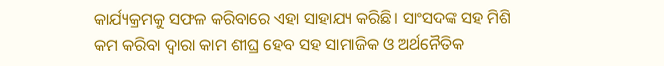କାର୍ଯ୍ୟକ୍ରମକୁ ସଫଳ କରିବାରେ ଏହା ସାହାଯ୍ୟ କରିଛି। ସାଂସଦଙ୍କ ସହ ମିଶି କମ କରିବା ଦ୍ଵାରା କାମ ଶୀଘ୍ର ହେବ ସହ ସାମାଜିକ ଓ ଅର୍ଥନୈତିକ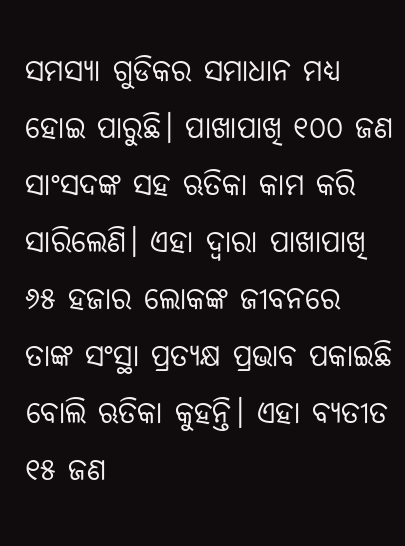ସମସ୍ୟା ଗୁଡିକର ସମାଧାନ ମଧ୍ୟ ହୋଇ ପାରୁଛି। ପାଖାପାଖି ୧୦୦ ଜଣ ସାଂସଦଙ୍କ ସହ ଋତିକା କାମ କରି ସାରିଲେଣି। ଏହା ଦ୍ଵାରା ପାଖାପାଖି ୬୫ ହଜାର ଲୋକଙ୍କ ଜୀବନରେ ତାଙ୍କ ସଂସ୍ଥା ପ୍ରତ୍ୟକ୍ଷ ପ୍ରଭାବ ପକାଇଛି ବୋଲି ଋତିକା କୁହନ୍ତି। ଏହା ବ୍ୟତୀତ ୧୫ ଜଣ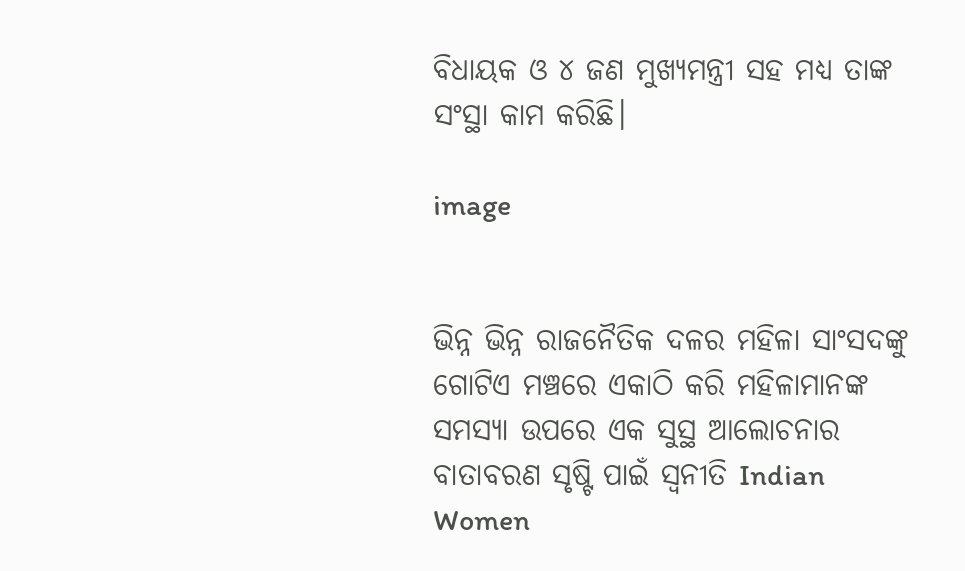ବିଧାୟକ ଓ ୪ ଜଣ ମୁଖ୍ୟମନ୍ତ୍ରୀ ସହ ମଧ୍ୟ ତାଙ୍କ ସଂସ୍ଥା କାମ କରିଛି।

image


ଭିନ୍ନ ଭିନ୍ନ ରାଜନୈତିକ ଦଳର ମହିଳା ସାଂସଦଙ୍କୁ ଗୋଟିଏ ମଞ୍ଚରେ ଏକାଠି କରି ମହିଳାମାନଙ୍କ ସମସ୍ୟା ଉପରେ ଏକ ସୁସ୍ଥ ଆଲୋଚନାର ବାତାବରଣ ସୃଷ୍ଟି ପାଇଁ ସ୍ୱନୀତି Indian Women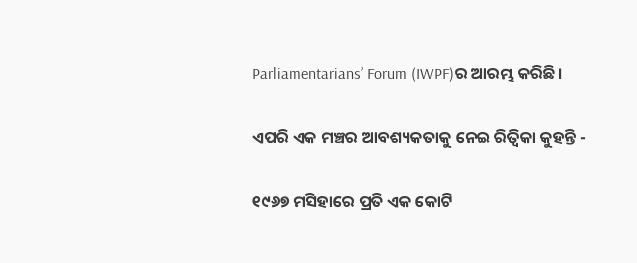Parliamentarians’ Forum (IWPF)ର ଆରମ୍ଭ କରିଛି।

ଏପରି ଏକ ମଞ୍ଚର ଆବଶ୍ୟକତାକୁ ନେଇ ରିତ୍ଵିକା କୁହନ୍ତି -

୧୯୬୭ ମସିହାରେ ପ୍ରତି ଏକ କୋଟି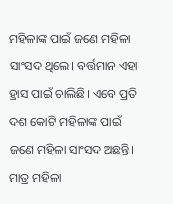ମହିଳାଙ୍କ ପାଇଁ ଜଣେ ମହିଳା ସାଂସଦ ଥିଲେ। ବର୍ତ୍ତମାନ ଏହା ହ୍ରାସ ପାଇଁ ଚାଲିଛି। ଏବେ ପ୍ରତି ଦଶ କୋଟି ମହିଳାଙ୍କ ପାଇଁ ଜଣେ ମହିଳା ସାଂସଦ ଅଛନ୍ତି। ମାତ୍ର ମହିଳା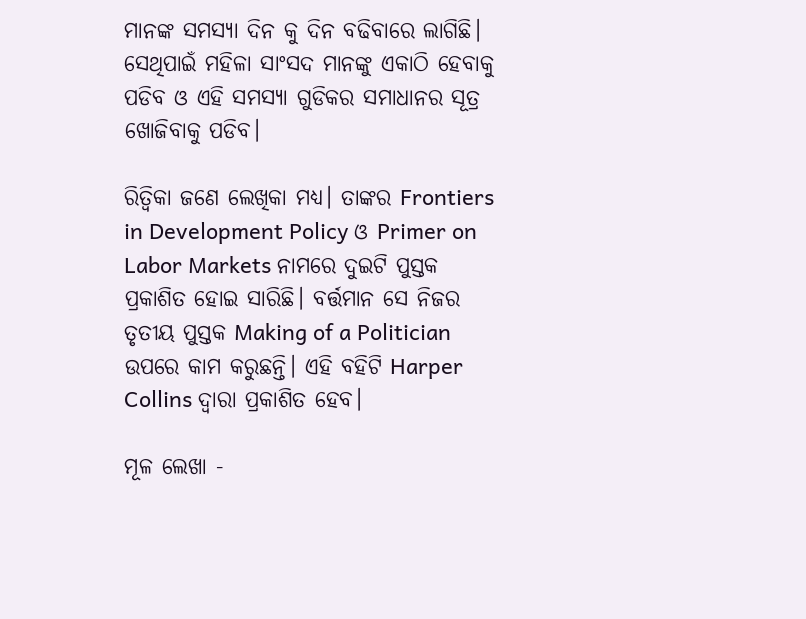ମାନଙ୍କ ସମସ୍ୟା ଦିନ କୁ ଦିନ ବଢିବାରେ ଲାଗିଛି। ସେଥିପାଇଁ ମହିଳା ସାଂସଦ ମାନଙ୍କୁ ଏକାଠି ହେବାକୁ ପଡିବ ଓ ଏହି ସମସ୍ୟା ଗୁଡିକର ସମାଧାନର ସୂତ୍ର ଖୋଜିବାକୁ ପଡିବ।

ରିତ୍ଵିକା ଜଣେ ଲେଖିକା ମଧ୍ୟ। ତାଙ୍କର Frontiers in Development Policy ଓ Primer on Labor Markets ନାମରେ ଦୁଇଟି ପୁସ୍ତକ ପ୍ରକାଶିତ ହୋଇ ସାରିଛି। ବର୍ତ୍ତମାନ ସେ ନିଜର ତୃତୀୟ ପୁସ୍ତକ Making of a Politician ଉପରେ କାମ କରୁଛନ୍ତି। ଏହି ବହିଟି Harper Collins ଦ୍ଵାରା ପ୍ରକାଶିତ ହେବ।

ମୂଳ ଲେଖା -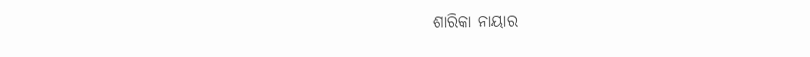ଶାରିକା ନାୟାର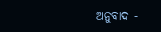ଅନୁବାଦ -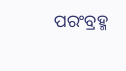ପରଂବ୍ରହ୍ମ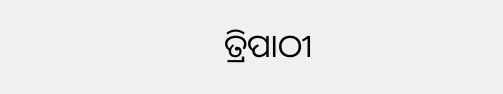ତ୍ରିପାଠୀ